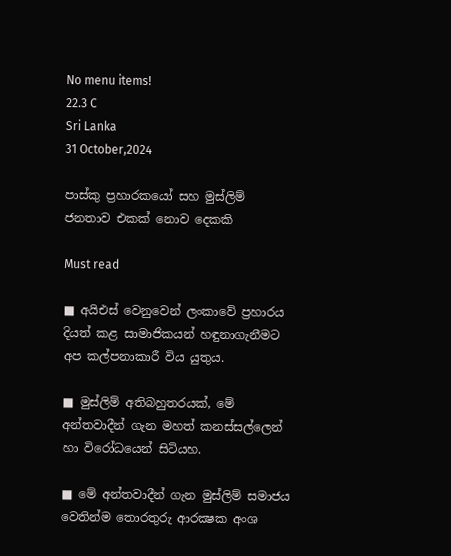No menu items!
22.3 C
Sri Lanka
31 October,2024

පාස්කු ප්‍රහාරකයෝ සහ මුස්ලිම් ජනතාව එකක් නොව දෙකකි

Must read

■ අයිඑස් වෙනුවෙන් ලංකාවේ ප්‍රහාරය දියත් කළ සාමාජිකයන් හඳුනාගැනීමට අප කල්පනාකාරී විය යුතුය.

■ මුස්ලිම් අතිබහුතරයක්, මේ අන්තවාදීන් ගැන මහත් කනස්සල්ලෙන් හා විරෝධයෙන් සිටියහ.

■ මේ අන්තවාදීන් ගැන මුස්ලිම් සමාජය වෙතින්ම තොරතුරු ආරක්‍ෂක අංශ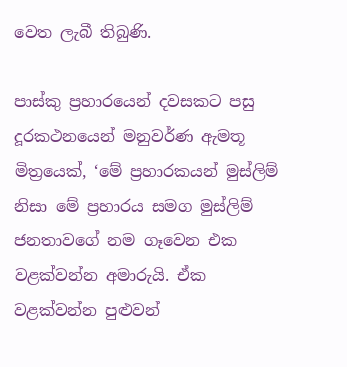වෙත ලැබී තිබුණි.

පාස්කු ප්‍රහාරයෙන් දවසකට පසු දූරකථනයෙන් මනුවර්ණ ඇමතූ මිත්‍රයෙක්, ‘මේ ප්‍රහාරකයන් මුස්ලිම් නිසා මේ ප්‍රහාරය සමග මුස්ලිම් ජනතාවගේ නම ගෑවෙන එක වළක්වන්න අමාරුයි. ඒක වළක්වන්න පුළුවන්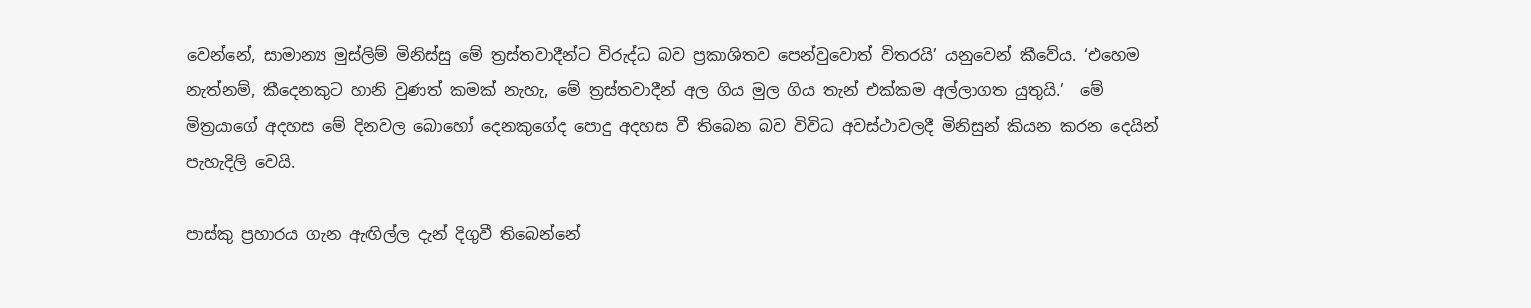වෙන්නේ, සාමාන්‍ය මුස්ලිම් මිනිස්සු මේ ත්‍රස්තවාදීන්ට විරුද්ධ බව ප්‍රකාශිතව පෙන්වුවොත් විතරයි’ යනුවෙන් කීවේය. ‘එහෙම නැත්නම්, කීදෙනකුට හානි වුණත් කමක් නැහැ, මේ ත්‍රස්තවාදීන් අල ගිය මුල ගිය තැන් එක්කම අල්ලාගත යුතුයි.’  මේ මිත්‍රයාගේ අදහස මේ දිනවල බොහෝ දෙනකුගේද පොදු අදහස වී තිබෙන බව විවිධ අවස්ථාවලදී මිනිසුන් කියන කරන දෙයින් පැහැදිලි වෙයි.

පාස්කු ප්‍රහාරය ගැන ඇඟිල්ල දැන් දිගුවී තිබෙන්නේ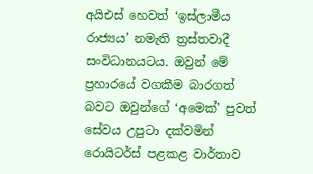අයිඑස් හෙවත් ‘ඉස්ලාමීය රාජ්‍යය’ නමැති ත්‍රස්තවාදී සංවිධානයටය. ඔවුන් මේ ප්‍රහාරයේ වගකීම බාරගත් බවට ඔවුන්ගේ ‘අමෙක්’ පුවත් සේවය උපුටා දක්වමින් රොයිටර්ස් පළකළ වාර්තාව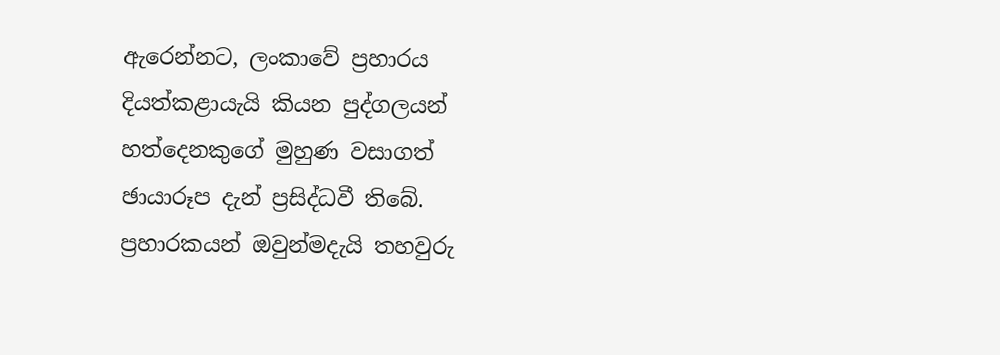ඇරෙන්නට, ලංකාවේ ප්‍රහාරය දියත්කළායැයි කියන පුද්ගලයන් හත්දෙනකුගේ මුහුණ වසාගත් ඡායාරූප දැන් ප්‍රසිද්ධවී තිබේ. ප්‍රහාරකයන් ඔවුන්මදැයි තහවුරු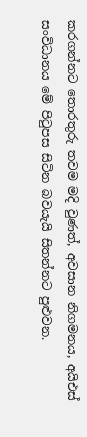කරගන්නට තොරතුරු තවම මදි වුණත්, අවසාන නිගමනය, අයිඑස් සංවිධානය මේ පිටුපස සිටින බවයැයි සිතන්නට පුළුවන.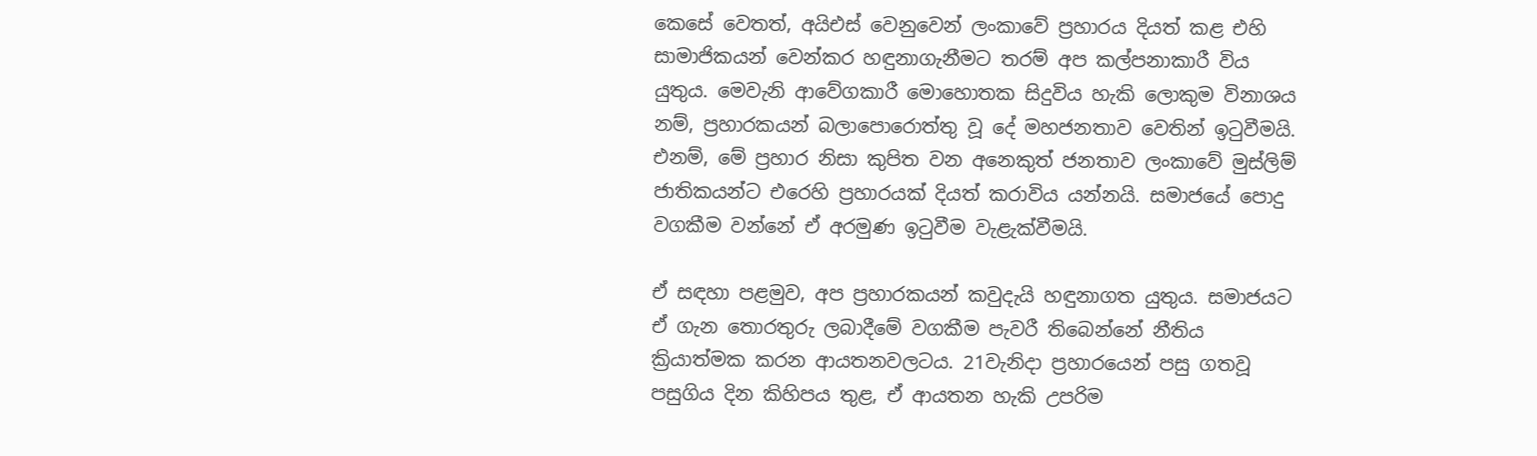කෙසේ වෙතත්, අයිඑස් වෙනුවෙන් ලංකාවේ ප්‍රහාරය දියත් කළ එහි සාමාජිකයන් වෙන්කර හඳුනාගැනීමට තරම් අප කල්පනාකාරී විය යුතුය. මෙවැනි ආවේගකාරී මොහොතක සිදුවිය හැකි ලොකුම විනාශය නම්, ප්‍රහාරකයන් බලාපොරොත්තු වූ දේ මහජනතාව වෙතින් ඉටුවීමයි. එනම්, මේ ප්‍රහාර නිසා කුපිත වන අනෙකුත් ජනතාව ලංකාවේ මුස්ලිම් ජාතිකයන්ට එරෙහි ප්‍රහාරයක් දියත් කරාවිය යන්නයි. සමාජයේ පොදු වගකීම වන්නේ ඒ අරමුණ ඉටුවීම වැළැක්වීමයි.

ඒ සඳහා පළමුව, අප ප්‍රහාරකයන් කවුදැයි හඳුනාගත යුතුය. සමාජයට ඒ ගැන තොරතුරු ලබාදීමේ වගකීම පැවරී තිබෙන්නේ නීතිය ක්‍රියාත්මක කරන ආයතනවලටය. 21වැනිදා ප්‍රහාරයෙන් පසු ගතවූ පසුගිය දින කිහිපය තුළ, ඒ ආයතන හැකි උපරිම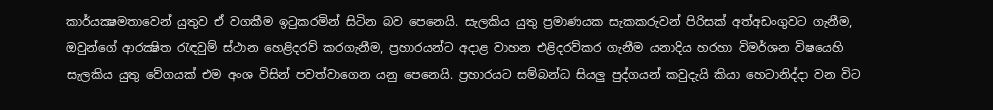කාර්යක්‍ෂමතාවෙන් යුතුව ඒ වගකීම ඉටුකරමින් සිටින බව පෙනෙයි. සැලකිය යුතු ප්‍රමාණයක සැකකරුවන් පිරිසක් අත්අඩංගුවට ගැනීම, ඔවුන්ගේ ආරක්‍ෂිත රැඳවුම් ස්ථාන හෙළිදරව් කරගැනීම, ප්‍රහාරයන්ට අදාළ වාහන එළිදරව්කර ගැනීම යනාදිය හරහා විමර්ශන විෂයෙහි සැලකිය යුතු වේගයක් එම අංශ විසින් පවත්වාගෙන යනු පෙනෙයි. ප්‍රහාරයට සම්බන්ධ සියලු පුද්ගයන් කවුදැයි කියා හෙටානිද්දා වන විට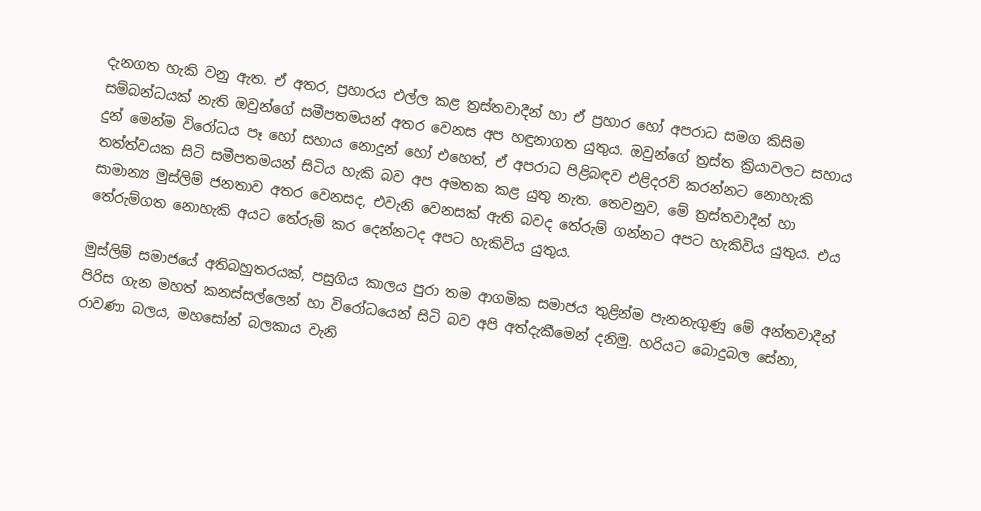දැනගත හැකි වනු ඇත. ඒ අතර, ප්‍රහාරය එල්ල කළ ත්‍රස්තවාදීන් හා ඒ ප්‍රහාර හෝ අපරාධ සමග කිසිම සම්බන්ධයක් නැති ඔවුන්ගේ සමීපතමයන් අතර වෙනස අප හඳුනාගත යුතුය. ඔවුන්ගේ ත්‍රස්ත ක්‍රියාවලට සහාය දුන් මෙන්ම විරෝධය පෑ හෝ සහාය නොදුන් හෝ එහෙත්, ඒ අපරාධ පිළිබඳව එළිදරව් කරන්නට නොහැකි තත්ත්වයක සිටි සමීපතමයන් සිටිය හැකි බව අප අමතක කළ යුතු නැත. තෙවනුව, මේ ත්‍රස්තවාදීන් හා සාමාන්‍ය මුස්ලිම් ජනතාව අතර වෙනසද, එවැනි වෙනසක් ඇති බවද තේරුම් ගන්නට අපට හැකිවිය යුතුය. එය තේරුම්ගත නොහැකි අයට තේරුම් කර දෙන්නටද අපට හැකිවිය යුතුය.

මුස්ලිම් සමාජයේ අතිබහුතරයක්, පසුගිය කාලය පුරා තම ආගමික සමාජය තුළින්ම පැනනැගුණු මේ අන්තවාදීන් පිරිස ගැන මහත් කනස්සල්ලෙන් හා විරෝධයෙන් සිටි බව අපි අත්දැකීමෙන් දනිමු. හරියට බොදුබල සේනා, රාවණා බලය, මහසෝන් බලකාය වැනි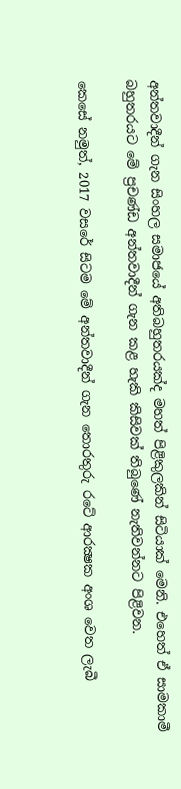අන්තවාදීන් ගැන සිංහල සමාජයේ අතිබහුතරයක්ද මහත් පිළිකුලකින් සිටියාක් මෙනි. එහෙත් ඒ සාමකාමී බහුතරයට මේ ප්‍රචණ්ඩ අන්තවාදීන් ගැන කළ හැකි කිසිවක් තිබුණේ නැතිවන්නට පිළිවන.

කෙසේ නමුත්, 2017 වසරේ සිටම මේ අන්තවාදීන් ගැන තොරතුරු රටේ ආරක්‍ෂක අංශ වෙත ලැබී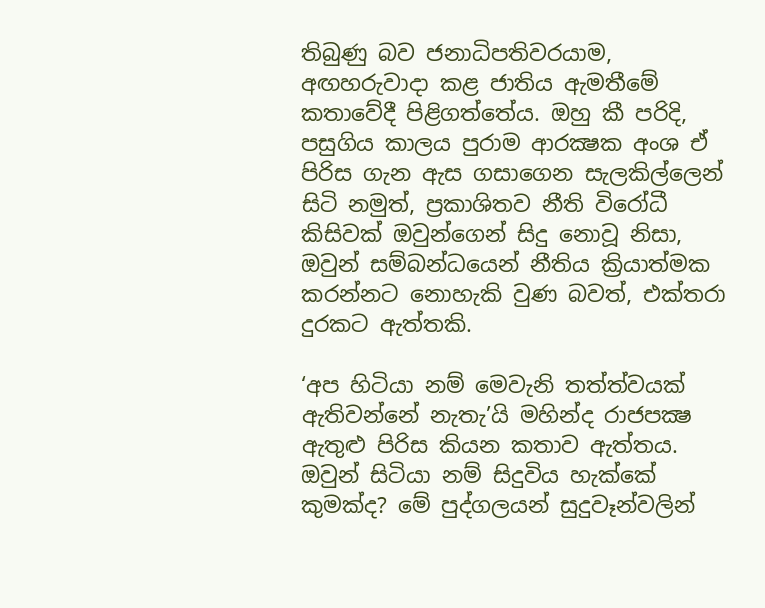තිබුණු බව ජනාධිපතිවරයාම, අඟහරුවාදා කළ ජාතිය ඇමතීමේ කතාවේදී පිළිගත්තේය. ඔහු කී පරිදි, පසුගිය කාලය පුරාම ආරක්‍ෂක අංශ ඒ පිරිස ගැන ඇස ගසාගෙන සැලකිල්ලෙන් සිටි නමුත්, ප්‍රකාශිතව නීති විරෝධී කිසිවක් ඔවුන්ගෙන් සිදු නොවූ නිසා, ඔවුන් සම්බන්ධයෙන් නීතිය ක්‍රියාත්මක කරන්නට නොහැකි වුණ බවත්, එක්තරා දුරකට ඇත්තකි.

‘අප හිටියා නම් මෙවැනි තත්ත්වයක් ඇතිවන්නේ නැතැ’යි මහින්ද රාජපක්‍ෂ ඇතුළු පිරිස කියන කතාව ඇත්තය. ඔවුන් සිටියා නම් සිදුවිය හැක්කේ කුමක්ද? මේ පුද්ගලයන් සුදුවෑන්වලින්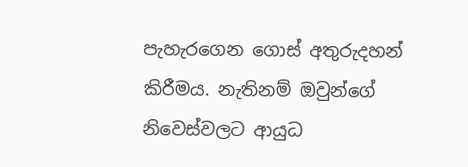පැහැරගෙන ගොස් අතුරුදහන් කිරීමය. නැතිනම් ඔවුන්ගේ නිවෙස්වලට ආයුධ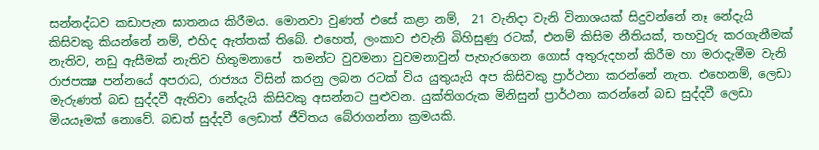සන්නද්ධව කඩාපැන ඝාතනය කිරීමය. මොනවා වුණත් එසේ කළා නම්,  21 වැනිදා වැනි විනාශයක් සිදුවන්නේ නෑ නේදැයි කිසිවකු කියන්නේ නම්, එහිද ඇත්තක් තිබේ. එහෙත්, ලංකාව එවැනි බිහිසුණු රටක්, එනම් කිසිම නීතියක්, තහවුරු කරගැනීමක් නැතිව, නඩු ඇසීමක් නැතිව හිතුමනාපේ  තමන්ට වුවමනා වුවමනාවුන් පැහැරගෙන ගොස් අතුරුදහන් කිරීම හා මරාදැමීම වැනි රාජපක්‍ෂ පන්නයේ අපරාධ, රාජ්‍යය විසින් කරනු ලබන රටක් විය යුතුයැයි අප කිසිවකු ප්‍රාර්ථනා කරන්නේ නැත. එහෙනම්, ලෙඩා මැරුණත් බඩ සුද්දවී ඇතිවා නේදැයි කිසිවකු අසන්නට පුළුවන. යුක්තිගරුක මිනිසුන් ප්‍රාර්ථනා කරන්නේ බඩ සුද්දවී ලෙඩා මියයෑමක් නොවේ. බඩත් සුද්දවී ලෙඩාත් ජීවිතය බේරාගන්නා ක්‍රමයකි.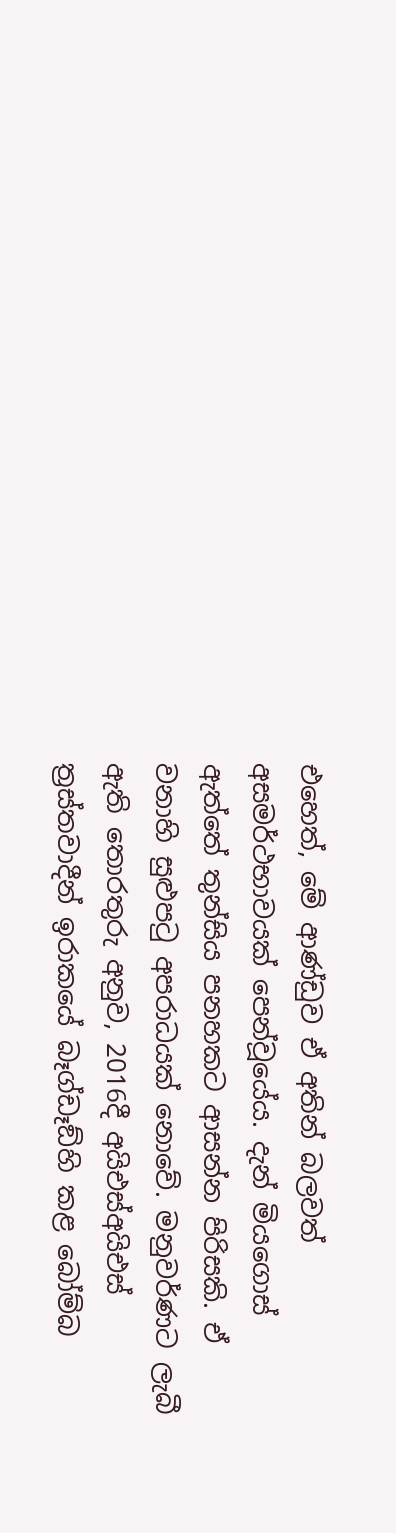එහෙත්, මේ ආණ්ඩුව ඒ අතින් බලවත් අසමර්ථභාවයක් පෙන්වූයේය. දැන් මියගොස් ඇත්තේ තුන්සිය පනහකට ආසන්න පිරිසකි. ඒ වනාහි සුළුපටු අපරාධයක් නොවේ. මනුවර්ණට ලැබී ඇති තොරතුරු අනුව, 2016දී අයිඑස්අයිඑස් ත්‍රස්තවාදීන් ඉරාකයේ බෑග්ඩෑඞ්හි කළ බෝම්බ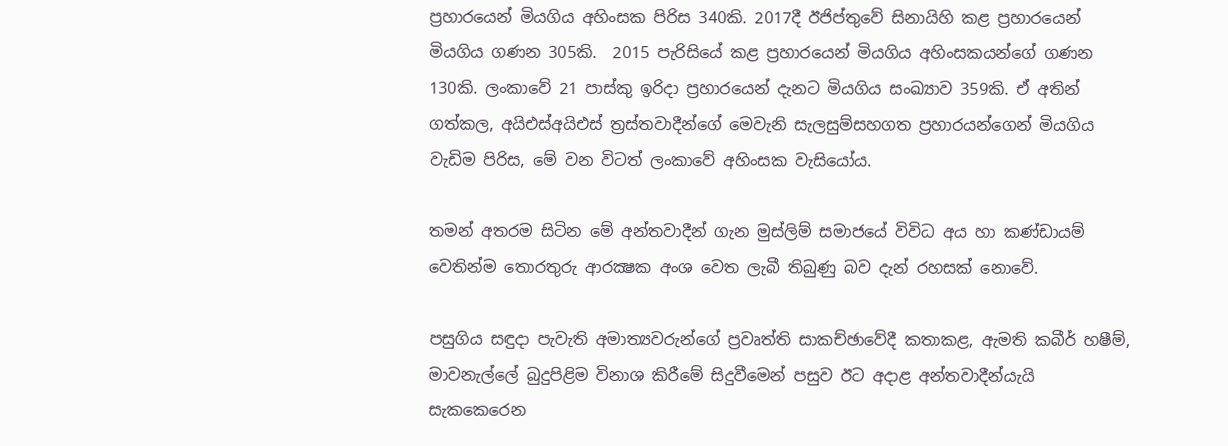ප්‍රහාරයෙන් මියගිය අහිංසක පිරිස 340කි. 2017දී ඊජිප්තුවේ සිනායිහි කළ ප්‍රහාරයෙන් මියගිය ගණන 305කි.  2015 පැරිසියේ කළ ප්‍රහාරයෙන් මියගිය අහිංසකයන්ගේ ගණන 130කි. ලංකාවේ 21 පාස්කු ඉරිදා ප්‍රහාරයෙන් දැනට මියගිය සංඛ්‍යාව 359කි. ඒ අතින් ගත්කල, අයිඑස්අයිඑස් ත්‍රස්තවාදීන්ගේ මෙවැනි සැලසුම්සහගත ප්‍රහාරයන්ගෙන් මියගිය වැඩිම පිරිස, මේ වන විටත් ලංකාවේ අහිංසක වැසියෝය.

තමන් අතරම සිටින මේ අන්තවාදීන් ගැන මුස්ලිම් සමාජයේ විවිධ අය හා කණ්ඩායම් වෙතින්ම තොරතුරු ආරක්‍ෂක අංශ වෙත ලැබී තිබුණු බව දැන් රහසක් නොවේ.

පසුගිය සඳුදා පැවැති අමාත්‍යවරුන්ගේ ප්‍රවෘත්ති සාකච්ඡාවේදී කතාකළ, ඇමති කබීර් හෂීම්, මාවනැල්ලේ බුදුපිළිම විනාශ කිරීමේ සිදුවීමෙන් පසුව ඊට අදාළ අන්තවාදීන්යැයි සැකකෙරෙන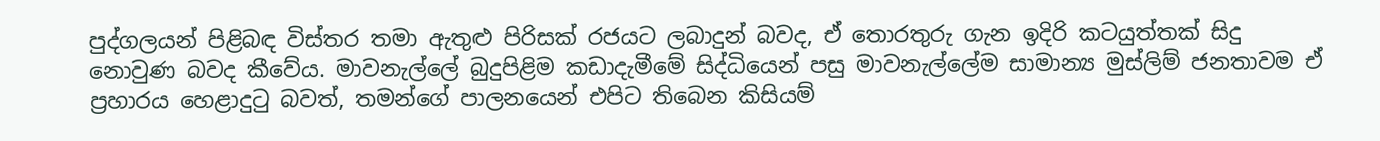පුද්ගලයන් පිළිබඳ විස්තර තමා ඇතුළු පිරිසක් රජයට ලබාදුන් බවද, ඒ තොරතුරු ගැන ඉදිරි කටයුත්තක් සිදු නොවුණ බවද කීවේය. මාවනැල්ලේ බුදුපිළිම කඩාදැමීමේ සිද්ධියෙන් පසු මාවනැල්ලේම සාමාන්‍ය මුස්ලිම් ජනතාවම ඒ ප්‍රහාරය හෙළාදුටු බවත්, තමන්ගේ පාලනයෙන් එපිට තිබෙන කිසියම්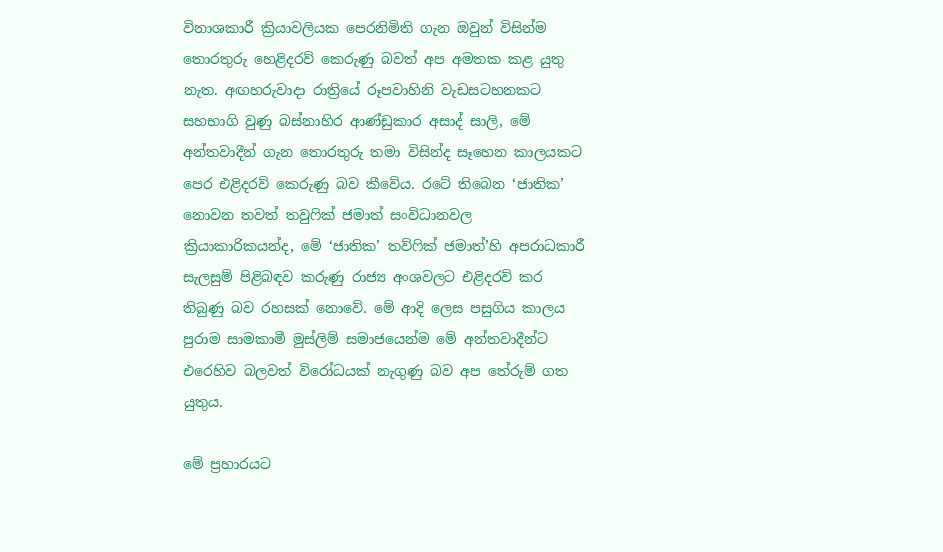විනාශකාරී ක්‍රියාවලියක පෙරනිමිති ගැන ඔවුන් විසින්ම තොරතුරු හෙළිදරව් කෙරුණු බවත් අප අමතක කළ යුතු නැත. අඟහරුවාදා රාත්‍රියේ රූපවාහිනි වැඩසටහනකට සහභාගි වුණු බස්නාහිර ආණ්ඩුකාර අසාද් සාලි, මේ අන්තවාදීන් ගැන තොරතුරු තමා විසින්ද සෑහෙන කාලයකට පෙර එළිදරව් කෙරුණු බව කීවේය. රටේ තිබෙන ‘ජාතික’ නොවන තවත් තවුෆික් ජමාත් සංවිධානවල ක්‍රියාකාරිකයන්ද, මේ ‘ජාතික’ තව්ෆික් ජමාත්’හි අපරාධකාරී සැලසුම් පිළිබඳව කරුණු රාජ්‍ය අංශවලට එළිදරව් කර තිබුණු බව රහසක් නොවේ. මේ ආදි ලෙස පසුගිය කාලය පුරාම සාමකාමී මුස්ලිම් සමාජයෙන්ම මේ අන්තවාදීන්ට එරෙහිව බලවත් විරෝධයක් නැගුණු බව අප තේරුම් ගත යුතුය.

මේ ප්‍රහාරයට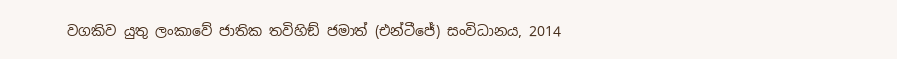වගකිව යුතු ලංකාවේ ජාතික තවිහිඞ් ජමාත් (එන්ටීජේ) සංවිධානය, 2014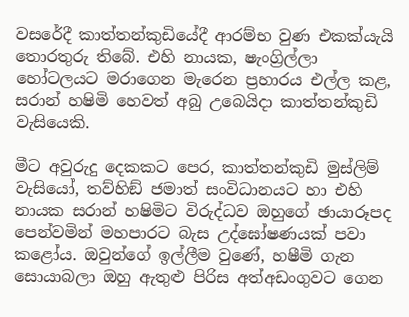වසරේදී කාත්තන්කුඩියේදී ආරම්භ වුණ එකක්යැයි තොරතුරු තිබේ. එහි නායක, ෂැංග්‍රිල්ලා හෝටලයට මරාගෙන මැරෙන ප්‍රහාරය එල්ල කළ,  සරාන් හෂිමි හෙවත් අබු උබෙයිදා කාත්තන්කුඩි වැසියෙකි.

මීට අවුරුදු දෙකකට පෙර, කාත්තන්කුඩි මුස්ලිම් වැසියෝ, තව්හිඞ් ජමාත් සංවිධානයට හා එහි නායක සරාන් හෂිමිට විරුද්ධව ඔහුගේ ඡායාරූපද පෙන්වමින් මහපාරට බැස උද්ඝෝෂණයක් පවා කළෝය. ඔවුන්ගේ ඉල්ලීම වුණේ, හෂීමි ගැන සොයාබලා ඔහු ඇතුළු පිරිස අත්අඩංගුවට ගෙන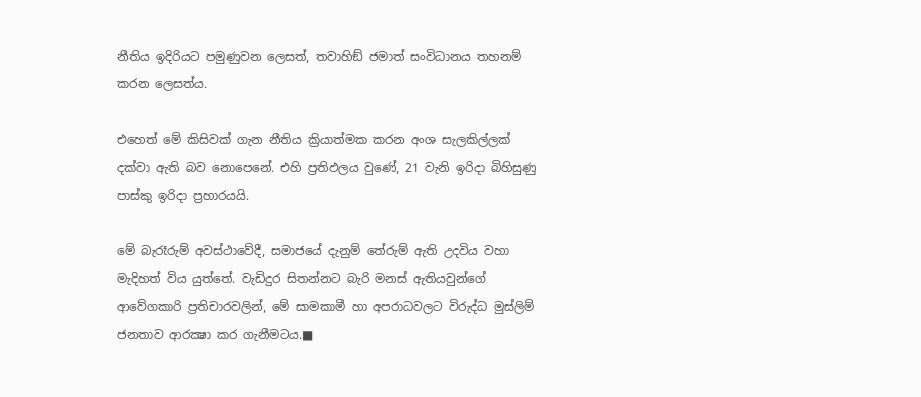නීතිය ඉදිරියට පමුණුවන ලෙසත්, තවාහිඞ් ජමාත් සංවිධානය තහනම් කරන ලෙසත්ය.

එහෙත් මේ කිසිවක් ගැන නීතිය ක්‍රියාත්මක කරන අංශ සැලකිල්ලක් දක්වා ඇති බව නොපෙනේ. එහි ප්‍රතිඵලය වුණේ, 21 වැනි ඉරිදා බිහිසුණු පාස්කු ඉරිදා ප්‍රහාරයයි.

මේ බැරෑරුම් අවස්ථාවේදී, සමාජයේ දැනුම් තේරුම් ඇති උදවිය වහා මැදිහත් විය යුත්තේ. වැඩිදුර සිතන්නට බැරි මනස් ඇතියවුන්ගේ ආවේගකාරි ප්‍රතිචාරවලින්, මේ සාමකාමී හා අපරාධවලට විරුද්ධ මුස්ලිම් ජනතාව ආරක්‍ෂා කර ගැනීමටය.■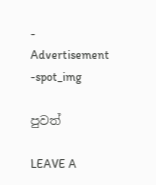- Advertisement -spot_img

පුවත්

LEAVE A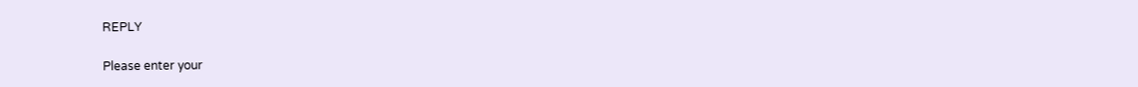REPLY

Please enter your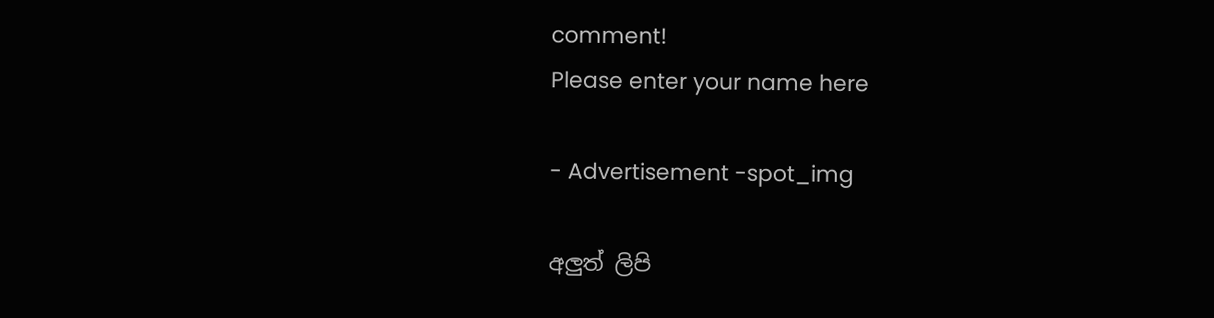comment!
Please enter your name here

- Advertisement -spot_img

අලුත් ලිපි